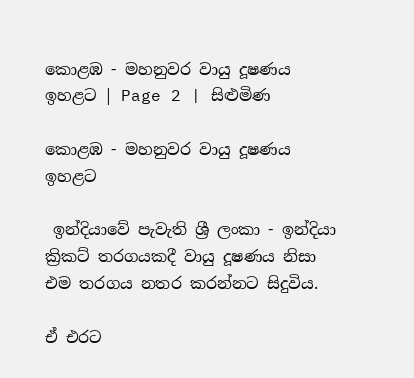කොළඹ - මහනුවර‍ වායු දූෂණය ඉහළට | Page 2 | සිළුමිණ

කොළඹ - මහනුවර‍ වායු දූෂණය ඉහළට

 ඉන්දියාවේ පැවැති ශ්‍රී ලංකා - ඉන්දියා ක්‍රිකට් තරගයකදී වායු දූෂණය නිසා එම තරගය නතර කරන්නට සිදුවිය.

ඒ එරට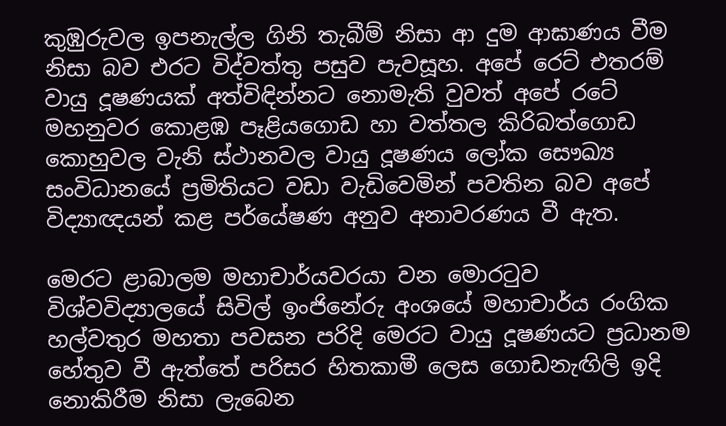කුඹුරුවල ඉපනැල්ල ගිනි තැබීම් නිසා ආ දුම ආඝාණය වීම නිසා බව එරට විද්වත්තු පසුව පැවසූහ. අපේ ර‍ෙට් එතරම් වායු දූෂණයක් අත්විඳින්නට නොමැති වුවත් අපේ රටේ මහනුවර කොළඹ පෑළියගොඩ හා වත්තල කිරිබත්ගොඩ කොහුවල වැනි ස්ථානවල වායු දූෂණය ලෝක සෞඛ්‍ය සංවිධානයේ ප්‍රමිතියට වඩා වැඩිවෙමින් පවතින බව අපේ විද්‍යාඥයන් කළ පර්යේෂණ අනුව අනාවරණය වී ඇත.

මෙරට ළාබාලම මහාචාර්යවරයා වන මොරටුව විශ්වවිද්‍යාලයේ සිවිල් ඉංජිනේරු අංශයේ මහාචාර්ය රංගික හල්වතුර මහතා පවසන පරිදි මෙරට වායු දූෂණයට ප්‍රධානම හේතුව වී ඇත්තේ පරිසර හිතකාමී ලෙස ගොඩනැඟිලි ඉදි නොකිරීම නිසා ලැබෙන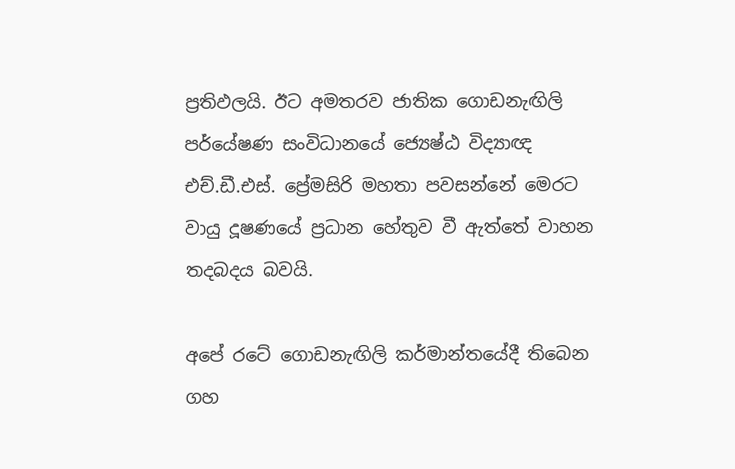ප්‍රතිඵලයි. ඊට අමතරව ජාතික ගොඩනැඟිලි පර්යේෂණ සංවිධානයේ ජ්‍යෙෂ්ඨ විද්‍යාඥ එච්.ඩී.එස්. ප්‍රේමසිරි මහතා පවසන්නේ මෙරට වායු දූෂණයේ ප්‍රධාන හේතුව වී ඇත්තේ වාහන තදබදය බවයි.

අපේ රටේ ගොඩනැඟිලි කර්මාන්තයේදී තිබෙන ගහ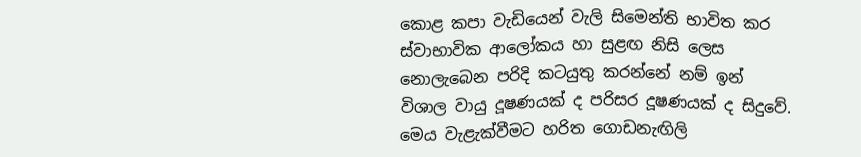කොළ කපා වැඩියෙන් වැලි සිමෙන්ති භාවිත කර ස්වාභාවික ආලෝකය හා සුළඟ නිසි ලෙස නොලැබෙන පරිදි කටයුතු කරන්නේ නම් ඉන් විශාල වායු දූෂණයක් ද පරිසර දූෂණයක් ද සිදුවේ. මෙය වැළැක්වීමට හරිත ගොඩනැඟිලි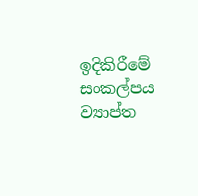ඉදිකිරීමේ සංකල්පය ව්‍යාප්ත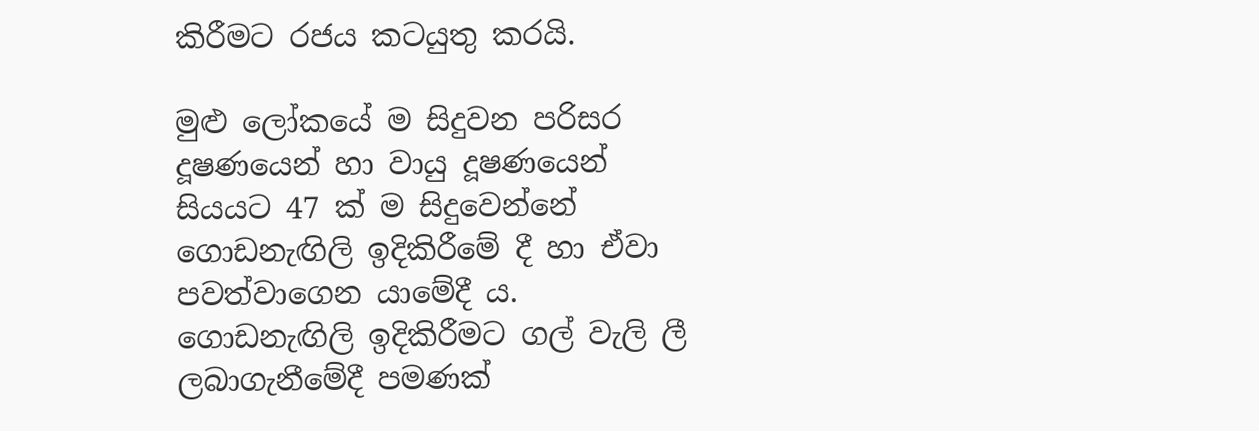කිරීමට රජය කටයුතු කරයි.

මුළු ලෝකයේ ම සිදුවන පරිසර දූෂණයෙන් හා වායු දූෂණයෙන් සියයට 47 ක් ම සිදුවෙන්නේ ගොඩනැඟිලි ඉදිකිරීමේ දී හා ඒවා පවත්වාගෙන යාමේදී ය. ගොඩනැඟිලි ඉදිකිරීමට ගල් වැලි ලී ලබාගැනීමේදී පමණක්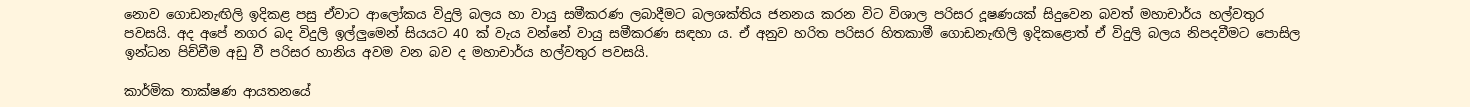නොව ගොඩනැඟිලි ඉදිකළ පසු ඒවාට ආලෝකය විදුලි බලය හා වායු සමීකරණ ලබාදීමට බලශක්තිය ජනනය කරන විට විශාල පරිසර දූෂණයක් සිදුවෙන බවත් මහාචාර්ය හල්වතුර පවසයි. අද අපේ නගර බද විදුලි ඉල්ලුමෙන් සියයට 40 ක් වැය වන්නේ වායු සමීකරණ සඳහා ය. ඒ අනුව හරිත පරිසර හිතකාමී ගොඩනැඟිලි ඉදිකළොත් ඒ විදුලි බලය නිපදවීමට පොසිල ඉන්ධන පිච්චීම අඩු වී පරිසර හානිය අවම වන බව ද මහාචාර්ය හල්වතුර පවසයි‍.

කාර්මික තාක්ෂණ ආයතනයේ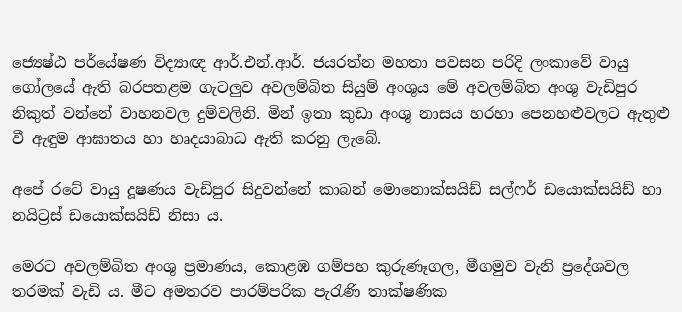ජ්‍යෙෂ්ඨ පර්යේෂණ විද්‍යාඥ ආර්.එන්.ආර්. ජයරත්න මහතා පවසන පරිදි ලංකාවේ වායු ගෝලයේ ඇති බරපතළම ගැටලුව අවලම්බිත සියුම් අංශුය මේ අවලම්බිත අංශු වැඩිපුර නිකුත් වන්නේ වාහනවල දුම්වලිනි. මින් ඉතා කුඩා අංශු නාසය හරහා පෙනහළුවලට ඇතුළු වී ඇඳුම ආඝාතය හා හෘදයාබාධ ඇති කරනු ලැබේ.

අපේ රටේ වායු දූෂණය වැඩිපුර සිදුවන්නේ කාබන් මොනොක්සයිඩ් සල්ෆර් ඩයොක්සයිඩ් හා නයිට්‍රස් ඩයොක්සයිඩ් නිසා ය.

මෙරට අවලම්බිත අංශු ප්‍රමාණය, කොළඹ ගම්පහ කුරුණෑගල, මීගමුව වැනි ප්‍රදේශවල තරමක් වැඩි ය. මීට අමතරව පාරම්පරික පැරැණි තාක්ෂණික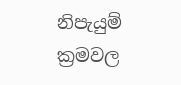නිපැයුම් ක්‍රමවල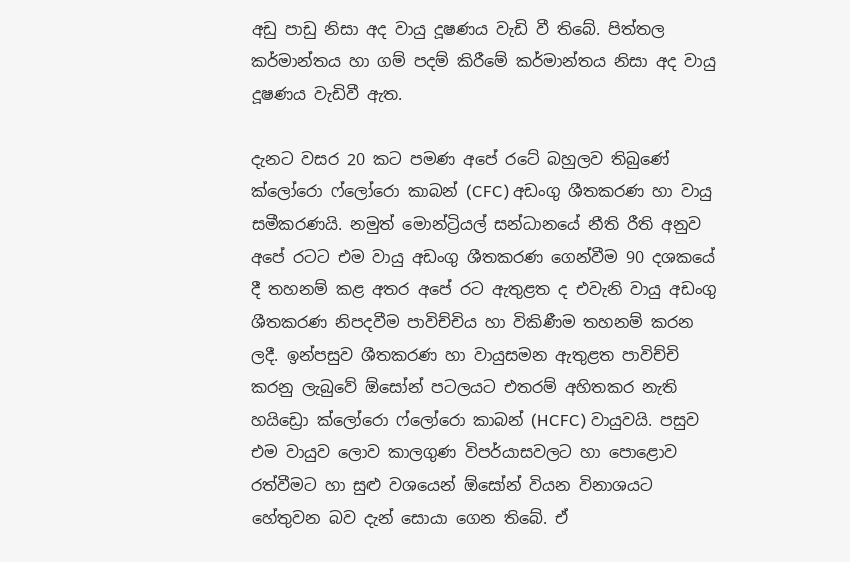අඩු පාඩු නිසා අද වායු දූෂණය වැඩි වී තිබේ. පිත්තල කර්මාන්තය හා ගම් පදම් කිරීමේ කර්මාන්තය නිසා අද ‍වායු දූෂණය වැඩිවී ඇත.

දැනට වසර 20 කට පමණ අපේ රටේ බහුලව තිබුණේ ක්ලෝරො ‍ෆ්ලෝ‍රො කාබන් (CFC) අඩංගු ශීතකරණ හා වායු සමීකරණයි. නමුත් මොන්ට්‍රියල් සන්ධානයේ නීති රීති අනුව අපේ රටට එම වායු අඩංගු ශීතකරණ ගෙන්වීම 90 දශකයේ දී තහනම් කළ අතර අපේ රට ඇතුළත ද එවැනි වායු අඩංගු ශීතකරණ නිපදවීම පාවිච්චිය හා විකිණීම තහනම් කරන ලදී. ඉන්පසුව ශීතකරණ හා වායුසමන ඇතුළත පාවිච්චි කරනු ලැබුවේ ඕසෝන් පටලයට එතරම් අහිතකර නැති හයිඩ්‍රො ක්ලෝරො ෆ්ලෝරො කාබන් (HCFC) වායුවයි. පසුව එම වායුව ලොව කාලගුණ විපර්යාසවලට හා පොළොව රත්වීමට හා සුළු වශයෙන් ඕසෝන් වියන විනාශයට හේතුවන බව දැන් සොයා ගෙන තිබේ. ඒ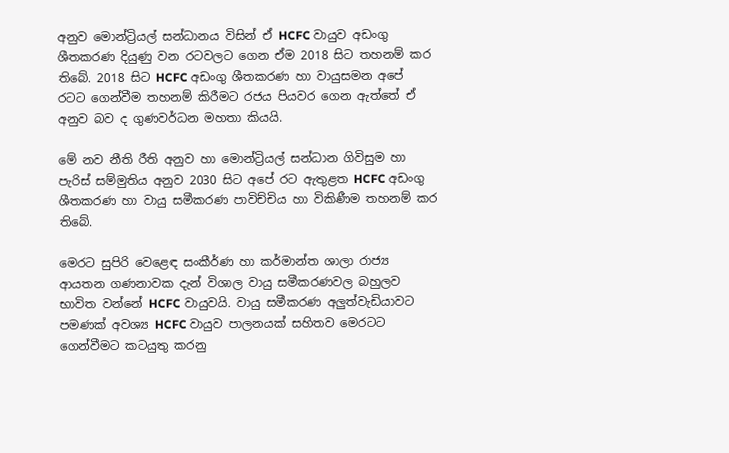අනුව මොන්ට්‍රියල් සන්ධානය විසින් ඒ HCFC වායුව අඩංගු ශීතකරණ දියුණු වන රටවලට ගෙන ඒම 2018 සිට තහනම් කර තිබේ. 2018 සිට HCFC අඩංගු ශීතකරණ හා වායුසමන අපේ රටට ගෙන්වීම තහනම් කිරීමට රජය පියවර ගෙන ඇත්තේ ඒ අනුව බව ද ගුණවර්ධන මහතා කියයි.

මේ නව නීති රීති අනුව හා මොන්ට්‍රියල් සන්ධාන ගිවිසුම හා පැරිස් සම්මුතිය අනුව 2030 සිට අපේ රට ඇතුළත HCFC අඩංගු ශීතකරණ හා වායු සමීකරණ පාවිච්චිය හා විකිණීම තහනම් කර තිබේ.

මෙරට සුපිරි වෙළෙඳ සංකීර්ණ හා කර්මාන්ත ශාලා රාජ්‍ය ආයතන ගණනාවක දැන් විශාල වායු සමීකරණවල බහුලව භාවිත වන්නේ HCFC වායුවයි. වායු සමීකරණ අලුත්වැඩියාවට පමණක් අවශ්‍ය HCFC වායුව පාලනයක් සහිතව මෙරටට ගෙන්වීමට කටයුතු කරනු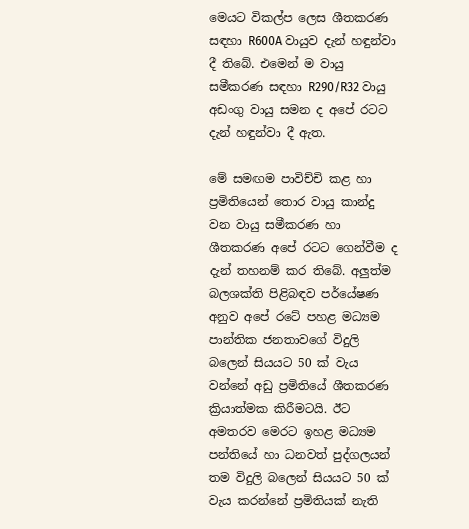මෙයට විකල්ප ලෙස ශීතකරණ සඳහා R600A වායුව දැන් හඳුන්වා දී තිබේ. එමෙන් ම වායු සමීකරණ සඳහා R290/R32 වායු අඩංගු වායු සමන ද අපේ රටට දැන් හඳුන්වා දී ඇත.

මේ සමඟම පාවිච්චි කළ හා ප්‍රමිතියෙන් තොර වායු කාන්දු වන වායු සමීකරණ හා ශීතකරණ අපේ රටට ගෙන්වීම ද දැන් තහනම් කර තිබේ. අලුත්ම බලශක්ති පිළිබඳව පර්යේෂණ අනුව අපේ රටේ පහළ මධ්‍යම පාන්තික ජනතාවගේ විදුලි බලෙන් සියයට 50 ක් වැය වන්නේ අඩු ප්‍රමිතියේ ශීතකරණ ක්‍රියාත්මක කිරීමටයි. ඊට අමතරව මෙරට ඉහළ මධ්‍යම පන්තියේ හා ධනවත් පුද්ගලයන් තම විදුලි බලෙන් සියයට 50 ක් වැය කරන්නේ ප්‍රමිතියක් නැති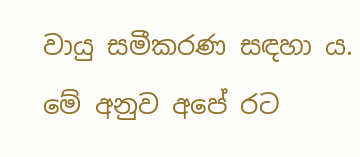වායු සමීකරණ සඳහා ය. මේ අනුව අපේ රට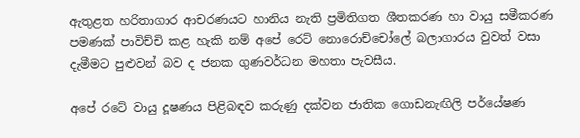ඇතුළත හරිතාගාර ආචරණයට හානිය නැති ප්‍රමිතිගත ශීතකරණ හා වායු සමීකරණ පමණක් පාවිච්චි කළ හැකි නම් අපේ ර‍ෙට් නොරොච්චෝලේ බලාගාරය වුවත් වසා දැමීමට පුළුවන් බව ද ජනක ගුණවර්ධන මහතා පැවසීය.

අපේ රටේ වායු දූෂණය පිළිබඳව කරුණු දක්වන ජාතික ගොඩනැඟිලි පර්යේෂණ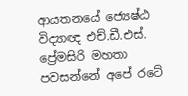ආයතනයේ ජ්‍යෙෂ්ඨ විද්‍යාඥ එච්.ඩී.එස්. ප්‍රේමසිරි මහතා පවසන්නේ අපේ රටේ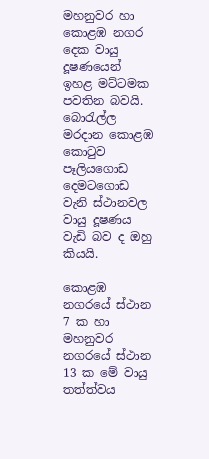මහනුවර හා කොළඹ නගර දෙක වායු දූෂණයෙන් ඉහළ මට්ටමක පවතින බවයි. බොරැල්ල මරදාන කොළඹ කොටුව පෑලියගොඩ දෙමටගොඩ වැනි ස්ථානවල වායු දූෂණය වැඩි බව ද ඔහු කියයි.

කොළඹ නගරයේ ස්ථාන 7 ක හා මහනුවර නගරයේ ස්ථාන 13 ක මේ වායු තත්ත්වය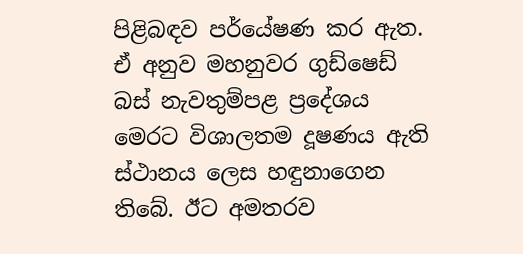පිළිබඳව පර්යේෂණ කර ඇත. ඒ අනුව මහනුවර ගුඩ්ෂෙඩ් බස් නැවතුම්පළ ප්‍රදේශය මෙරට විශාලතම දූෂණය ඇති ස්ථානය ලෙස හඳුනාගෙන තිබේ. ඊට අමතරව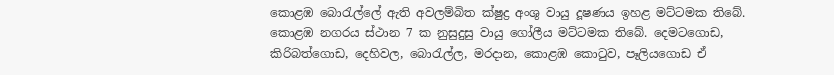කොළඹ බොරැල්ලේ ඇති අවලම්බිත ක්ෂුද්‍ර අංශු වායු දූෂණය ඉහළ මට්ටමක තිබේ‍. කොළඹ නගරය ස්ථාන 7 ක නුසුදුසු වායු ගෝලීය මට්ටමක තිබේ. දෙමටගොඩ, කිරිබත්ගොඩ, දෙහිවල, බොරැල්ල, මරදාන, කොළඹ කොටුව, පෑලියගොඩ ඒ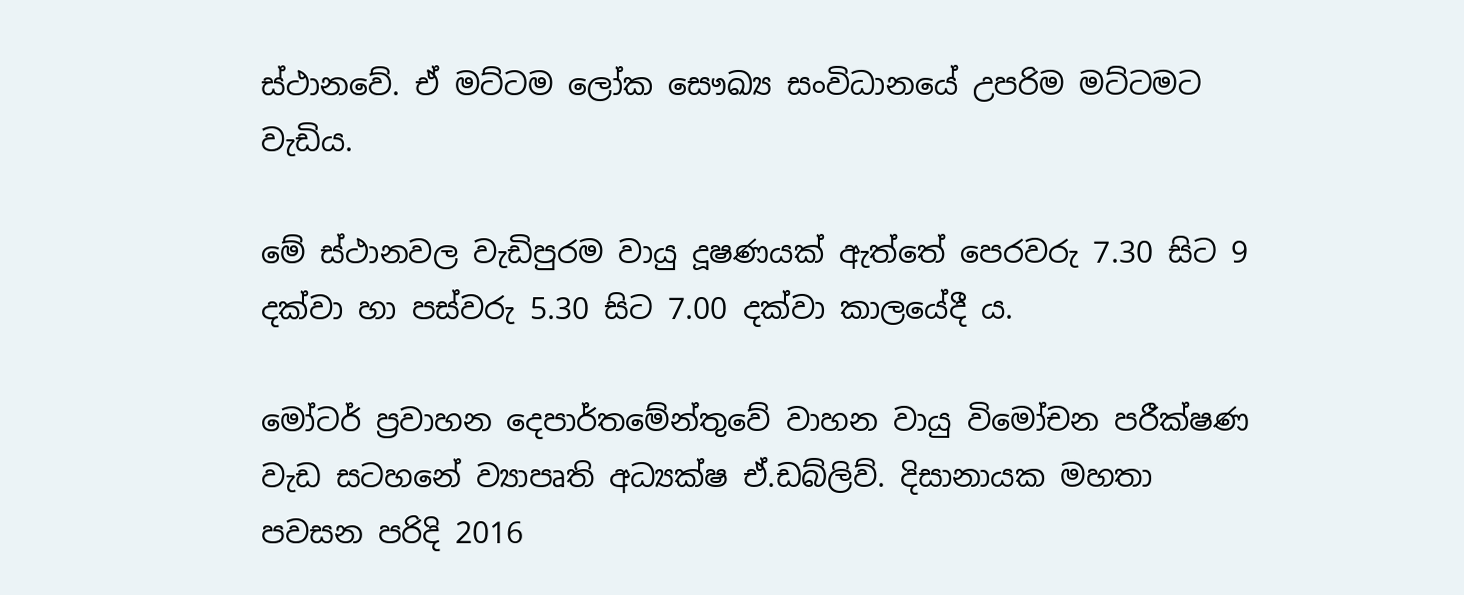ස්ථානවේ. ඒ මට්ටම ලෝක සෞඛ්‍ය සංවිධානයේ උපරිම මට්ටමට වැඩිය.

මේ ස්ථානවල වැඩිපුරම වායු දූෂණයක් ඇත්තේ පෙරවරු 7.30 සිට 9 දක්වා හා පස්වරු 5.30 සිට 7.00 දක්වා කා‍ලයේදී ය.

මෝටර් ප්‍රවාහන දෙපාර්තමේන්තුවේ වාහන වායු විමෝචන පරීක්ෂණ වැඩ සටහනේ ව්‍යාපෘති අධ්‍යක්ෂ ඒ.ඩබ්ලිව්. දිසානායක මහතා පවසන පරිදි 2016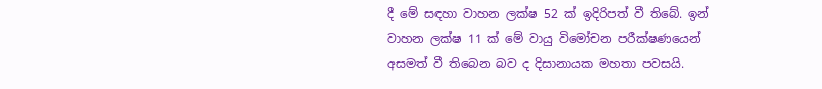දී මේ සඳහා වාහන ලක්ෂ 52 ක් ඉදිරිපත් වී තිබේ. ඉන් වාහන ලක්ෂ 11 ක් මේ වායු විමෝචන පරීක්ෂණයෙන් අසමත් වී තිබෙන බව ද දිසානායක මහතා පවසයි.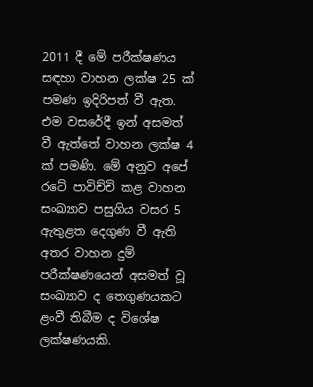2011 දී මේ පරීක්ෂණය සඳහා වාහන ලක්ෂ 25 ක් පමණ ඉදි‍රිපත් වී ඇත. එම වසරේදී ඉන් අසමත් වී ඇත්තේ වාහන ලක්ෂ 4 ක් පමණි. මේ අනුව අපේ රටේ පාවිච්චි කළ වාහන සංඛ්‍යාව පසුගිය වසර 5 ඇතුළත දෙගුණ වී ඇති අතර වාහන දුම් පරීක්ෂණයෙන් අසමත් වූ සංඛ්‍යාව ද තෙගුණයකට ළංවී ති‍බීම ද විශේෂ ලක්ෂණයකි.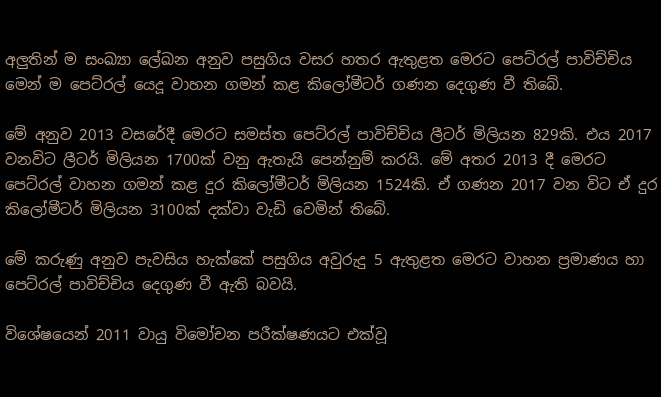අලුතින් ම සංඛ්‍යා ලේඛන අනුව පසුගිය වසර හතර ඇතුළත මෙරට පෙට්රල් පාවිච්චිය මෙන් ම පෙට්රල් යෙදූ වාහන ගමන් කළ කිලෝමීටර් ගණන දෙගුණ වී තිබේ.

මේ අනුව 2013 වසරේදී මෙරට සමස්ත පෙට්රල් පාවිච්චිය ලීටර් මිලියන 829කි. එය 2017 වනවිට ලීටර් මිලියන 1700ක් වනු ඇතැයි පෙන්නුම් කරයි. මේ අතර 2013 දී මෙරට පෙට්රල් වාහන ගමන් කළ දුර කිලෝමීටර් මිලියන 1524කි. ඒ ගණන 2017 වන විට ඒ දුර කිලෝමීටර් මිලියන 3100ක් දක්වා වැඩි වෙමින් තිබේ.

මේ කරුණු අනුව පැවසිය හැක්කේ පසුගිය අවුරුදු 5 ඇතුළත මෙරට වාහන ප්‍රමාණය හා පෙට්රල් පාවිච්චිය දෙගුණ වී ඇති බවයි.

විශේෂයෙන් 2011 වායු විමෝචන පරීක්ෂණයට එක්වූ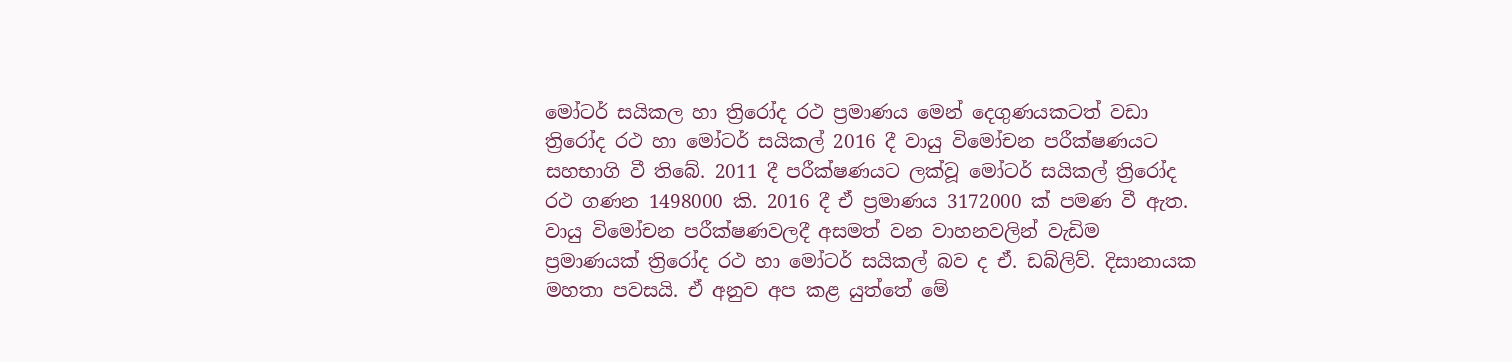මෝටර් සයිකල හා ත්‍රිරෝද රථ ප්‍රමාණය මෙන් දෙගුණයකටත් වඩා ත්‍රිරෝද රථ හා මෝටර් සයිකල් 2016 දී වායු විමෝචන පරීක්ෂණයට සහභාගි වී තිබේ. 2011 දී පරීක්ෂණයට ලක්වූ මෝටර් සයිකල් ත්‍රිරෝද රථ ගණන 1498000 කි. 2016 දී ඒ ප්‍රමාණය 3172000 ක් පමණ වී ඇත. වායු විමෝචන පරීක්ෂණවලදී අසමත් වන වාහනවලින් වැඩිම ප්‍රමාණයක් ත්‍රිරෝද රථ හා මෝටර් සයිකල් බව ද ඒ. ඩබ්ලිව්. දිසානායක මහතා පවසයි. ඒ අනුව අප කළ යුත්තේ මේ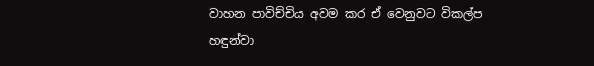වාහන පාවිච්චිය අවම කර ඒ වෙනුවට විකල්ප හඳුන්වා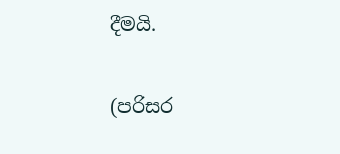දීමයි‍.

(පරිසර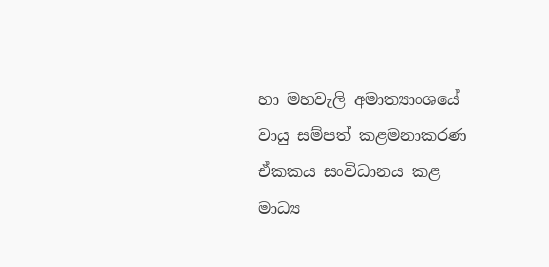හා මහවැලි අමාත්‍යාංශයේ වායු සම්පත් කළමනාකරණ ඒකකය සංවිධානය කළ මාධ්‍ය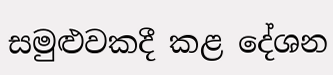සමුළුවකදී කළ දේශන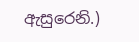ඇසුරෙනි.)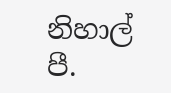නිහාල් පී.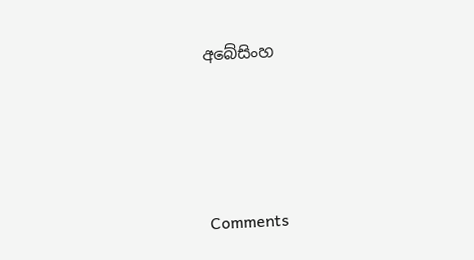අබේසිංහ




Comments